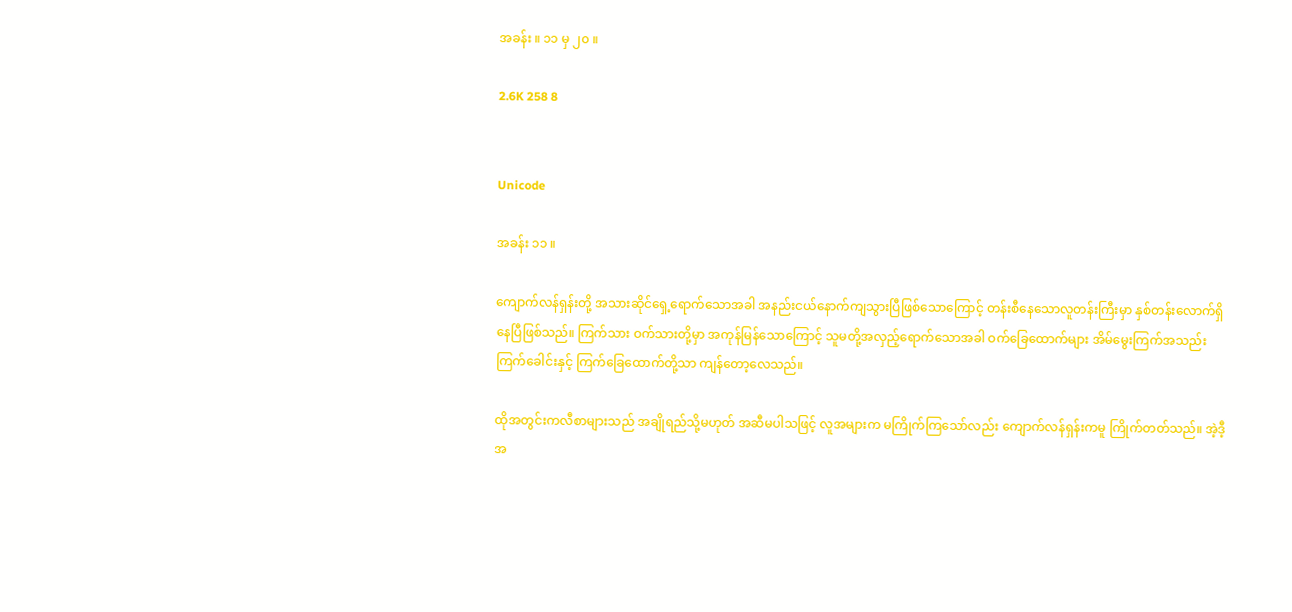အခန်း ။ ၁၁ မှ ၂၀ ။

2.6K 258 8


Unicode

အခန်း ၁၁ ။

ကျောက်လန်ရှန်းတို့ အသားဆိုင်ရှေ့ရောက်သောအခါ အနည်းငယ်နောက်ကျသွားပြီဖြစ်သောကြောင့် တန်းစီနေသောလူတန်းကြီးမှာ နှစ်တန်းလောက်ရှိနေပြီဖြစ်သည်။ ကြက်သား ဝက်သားတို့မှာ အကုန်မြန်သောကြောင့် သူမတို့အလှည့်ရောက်သောအခါ ဝက်ခြေထောက်များ အိမ်မွေးကြက်အသည်း ကြက်ခေါင်းနှင့် ကြက်ခြေထောက်တို့သာ ကျန်တော့လေသည်။

ထိုအတွင်းကလီစာများသည် အချိုရည်သို့မဟုတ် အဆီမပါသဖြင့် လူအများက မကြိုက်ကြသော်လည်း ကျောက်လန်ရှန်းကမူ ကြိုက်တတ်သည်။ အဲ့ဒီ့အ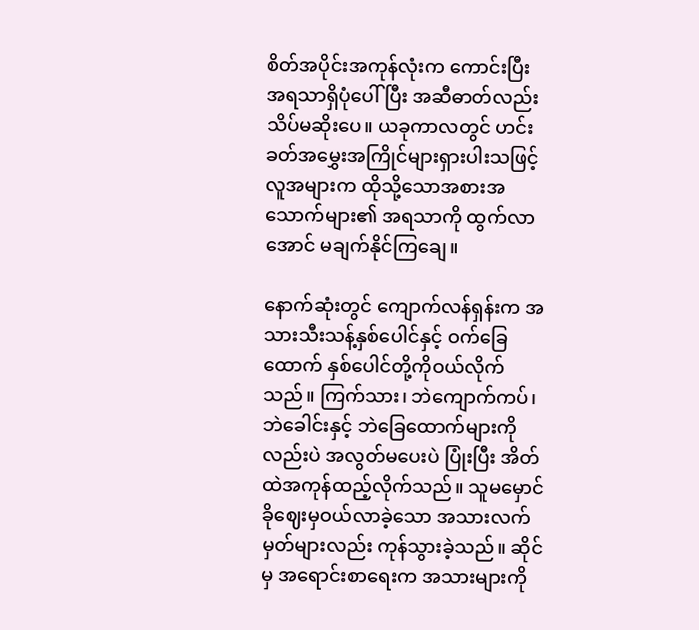စိတ်အပိုင်းအကုန်လုံးက ကောင်းပြီး အရသာရှိပုံပေါ်ပြီး အဆီဓာတ်လည်း သိပ်မဆိုးပေ။ ယခုကာလတွင် ဟင်းခတ်အမွှေးအကြိုင်များရှားပါးသဖြင့် လူအများက ထိုသို့သောအစားအသောက်များ၏ အရသာကို ထွက်လာအောင် မချက်နိုင်ကြချေ။

နောက်ဆုံးတွင် ကျောက်လန်ရှန်းက အသားသီးသန့်နှစ်ပေါင်နှင့် ဝက်ခြေထောက် နှစ်ပေါင်တို့ကိုဝယ်လိုက်သည်။ ကြက်သား၊ ဘဲကျောက်ကပ်၊ ဘဲခေါင်းနှင့် ဘဲခြေထောက်များကိုလည်းပဲ အလွတ်မပေးပဲ ပြုံးပြီး အိတ်ထဲအကုန်ထည့်လိုက်သည်။ သူမမှောင်ခိုဈေးမှဝယ်လာခဲ့သော အသားလက်မှတ်များလည်း ကုန်သွားခဲ့သည်။ ဆိုင်မှ အရောင်းစာရေးက အသားများကို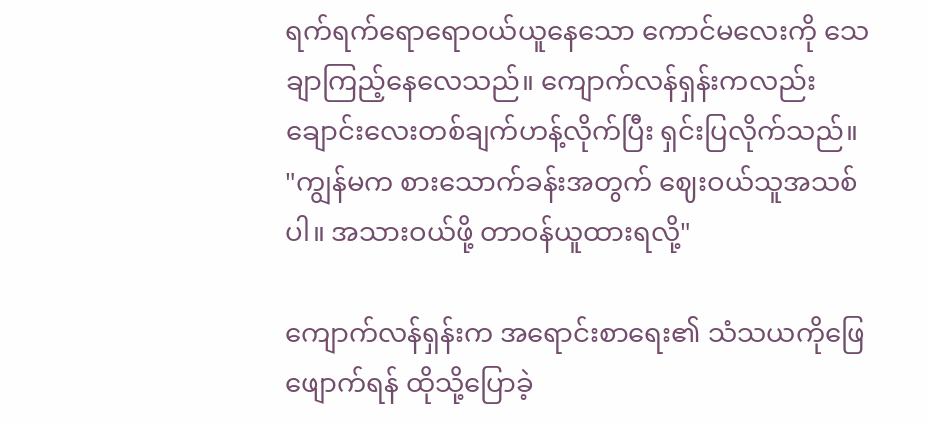ရက်ရက်ရောရောဝယ်ယူနေသော ကောင်မလေးကို သေချာကြည့်နေလေသည်။ ကျောက်လန်ရှန်းကလည်း ချောင်းလေးတစ်ချက်ဟန့်လိုက်ပြီး ရှင်းပြလိုက်သည်။ "ကျွန်မက စားသောက်ခန်းအတွက် ဈေးဝယ်သူအသစ်ပါ။ အသားဝယ်ဖို့ တာဝန်ယူထားရလို့"

ကျောက်လန်ရှန်းက အရောင်းစာရေး၏ သံသယကိုဖြေဖျောက်ရန် ထိုသို့ပြောခဲ့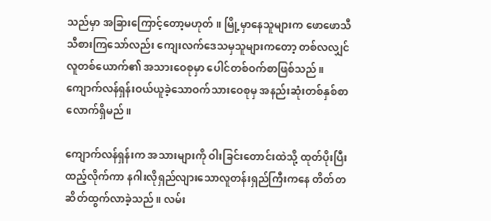သည်မှာ အခြားကြောင့်တော့မဟုတ်။ မြို့မှာနေသူများက ဖောဖောသီသီစားကြသော်လည်း ကျေးလက်ဒေသမှသူများကတော့ တစ်လလျှင် လူတစ်ယောက်၏ အသားဝေစုမှာ ပေါင်တစ်ဝက်စာဖြစ်သည်။ ကျောက်လန်ရှန်းဝယ်ယူခဲ့သောဝက်သားဝေစုမှ အနည်းဆုံးတစ်နှစ်စာလောက်ရှိမည်။

ကျောက်လန်ရှန်းက အသားများကို ဝါးခြင်းတောင်းထဲသို့ ထုတ်ပိုးပြီးထည့်လိုက်ကာ နဂါးလိုရှည်လျားသောလူတန်းရှည်ကြီးကနေ တိတ်တဆိတ်ထွက်လာခဲ့သည်။ လမ်း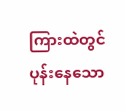ကြားထဲတွင် ပုန်းနေသော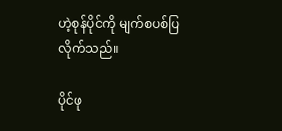ဟဲ့စုန်ပိုင်ကို မျက်စပစ်ပြလိုက်သည်။

ပိုင်ဖု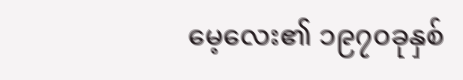မေ့လေး၏ ၁၉၇၀ခုနှစ်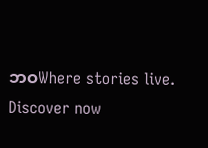ဘဝWhere stories live. Discover now